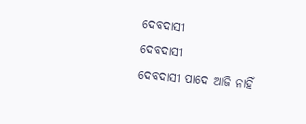ଦେବଦାସୀ
ଦେବଦାସୀ
ଦେବଦାସୀ ପାଦେ ଆଜି ନାହିଁ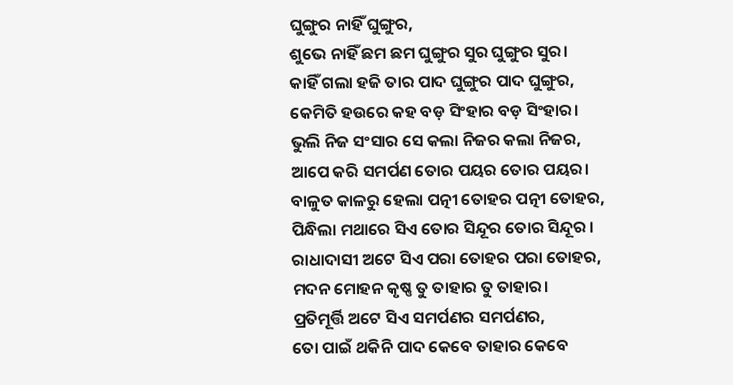ଘୁଙ୍ଗୁର ନାହିଁ ଘୁଙ୍ଗୁର,
ଶୁଭେ ନାହିଁ ଛମ ଛମ ଘୁଙ୍ଗୁର ସୁର ଘୁଙ୍ଗୁର ସୁର।
କାହିଁ ଗଲା ହଜି ତାର ପାଦ ଘୁଙ୍ଗୁର ପାଦ ଘୁଙ୍ଗୁର,
କେମିତି ହଉରେ କହ ବଡ଼ ସିଂହାର ବଡ଼ ସିଂହାର।
ଭୁଲି ନିଜ ସଂସାର ସେ କଲା ନିଜର କଲା ନିଜର,
ଆପେ କରି ସମର୍ପଣ ତୋର ପୟର ତୋର ପୟର।
ବାଳୁତ କାଳରୁ ହେଲା ପତ୍ନୀ ତୋହର ପତ୍ନୀ ତୋହର,
ପିନ୍ଧିଲା ମଥାରେ ସିଏ ତୋର ସିନ୍ଦୂର ତୋର ସିନ୍ଦୂର ।
ରାଧାଦାସୀ ଅଟେ ସିଏ ପରା ତୋହର ପରା ତୋହର,
ମଦନ ମୋହନ କୃଷ୍ଣ ତୁ ତାହାର ତୁ ତାହାର।
ପ୍ରତିମୂର୍ତ୍ତି ଅଟେ ସିଏ ସମର୍ପଣର ସମର୍ପଣର,
ତୋ ପାଇଁ ଥକିନି ପାଦ କେବେ ତାହାର କେବେ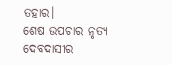ତହାର।
ଶେଷ ଉପଚାର ନୃତ୍ୟ ଦେବଦାସୀର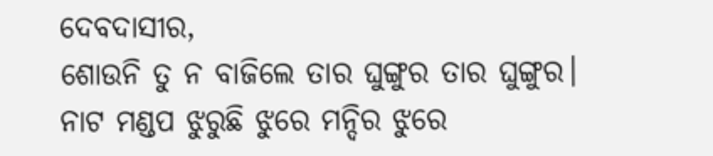ଦେବଦାସୀର,
ଶୋଉନି ତୁ ନ ବାଜିଲେ ତାର ଘୁଙ୍ଗୁର ତାର ଘୁଙ୍ଗୁର।
ନାଟ ମଣ୍ଡପ ଝୁରୁଛି ଝୁରେ ମନ୍ଦିର ଝୁରେ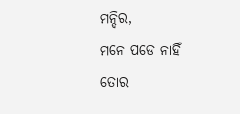ମନ୍ଦିର,
ମନେ ପଡେ ନାହିଁ ତୋର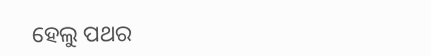ହେଲୁ ପଥର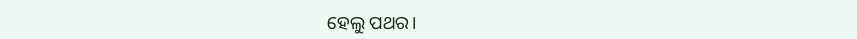ହେଲୁ ପଥର।